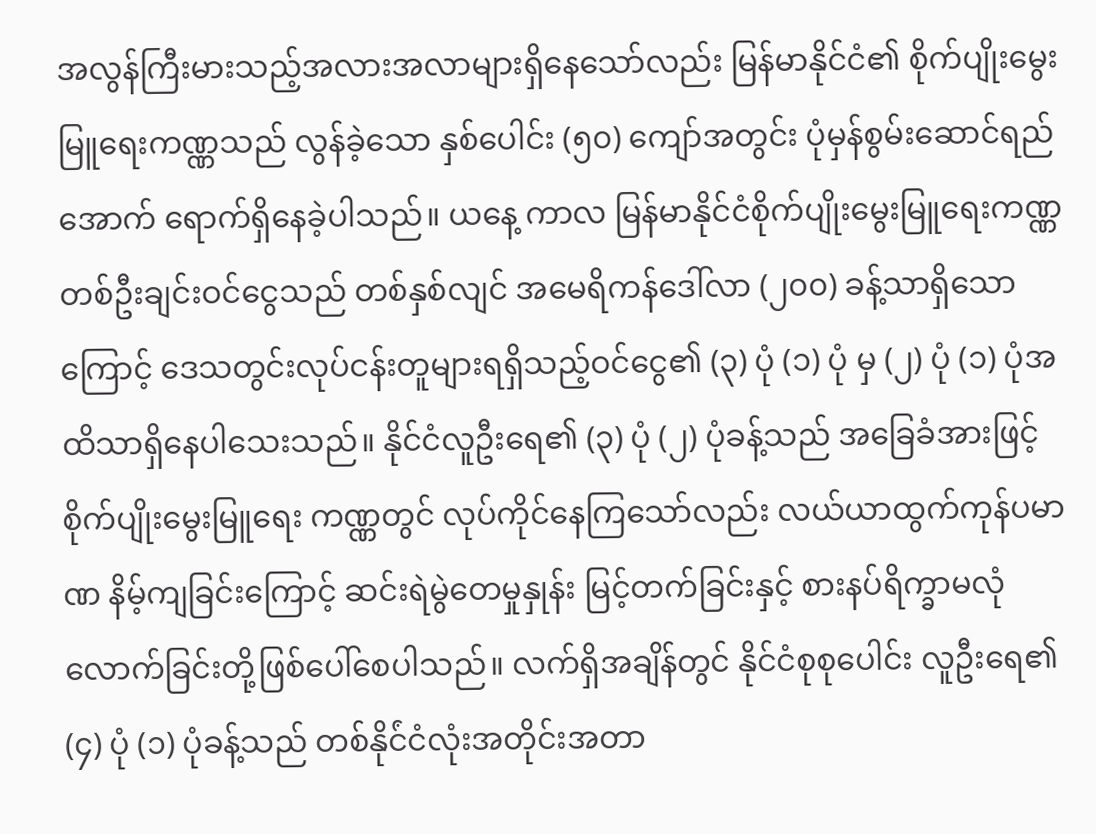အလွန်ကြီးမားသည့်အလားအလာများရှိနေသော်လည်း မြန်မာနိုင်ငံ၏ စိုက်ပျိုးမွေးမြူရေးကဏ္ဏသည် လွန်ခဲ့သော နှစ်ပေါင်း (၅၀) ကျော်အတွင်း ပုံမှန်စွမ်းဆောင်ရည်အောက် ရောက်ရှိနေခဲ့ပါသည်။ ယနေ့ ကာလ မြန်မာနိုင်ငံစိုက်ပျိုးမွေးမြူရေးကဏ္ဏ တစ်ဦးချင်းဝင်ငွေသည် တစ်နှစ်လျင် အမေရိကန်ဒေါ်လာ (၂၀၀) ခန့်သာရှိသောကြောင့် ဒေသတွင်းလုပ်ငန်းတူများရရှိသည့်ဝင်ငွေ၏ (၃) ပုံ (၁) ပုံ မှ (၂) ပုံ (၁) ပုံအထိသာရှိနေပါသေးသည်။ နိုင်ငံလူဦးရေ၏ (၃) ပုံ (၂) ပုံခန့်သည် အခြေခံအားဖြင့် စိုက်ပျိုးမွေးမြူရေး ကဏ္ဏတွင် လုပ်ကိုင်နေကြသော်လည်း လယ်ယာထွက်ကုန်ပမာဏ နိမ့်ကျခြင်းကြောင့် ဆင်းရဲမွဲတေမှုနှုန်း မြင့်တက်ခြင်းနှင့် စားနပ်ရိက္ခာမလုံလောက်ခြင်းတို့ဖြစ်ပေါ်စေပါသည်။ လက်ရှိအချိန်တွင် နိုင်ငံစုစုပေါင်း လူဦးရေ၏ (၄) ပုံ (၁) ပုံခန့်သည် တစ်နိုင်ံငံလုံးအတိုင်းအတာ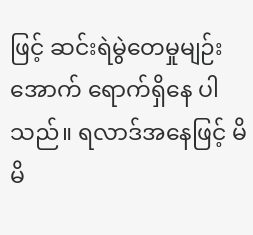ဖြင့် ဆင်းရဲမွဲတေမှုမျဉ်းအောက် ရောက်ရှိနေ ပါသည်။ ရလာဒ်အနေဖြင့် မိမိ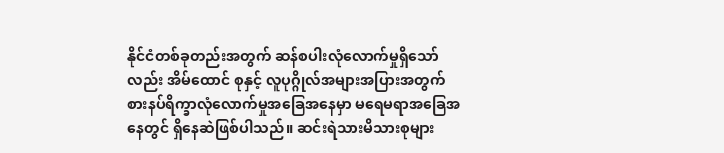နိုင်ငံတစ်ခုတည်းအတွက် ဆန်စပါးလုံလောက်မှုရှိသော်လည်း အိမ်ထောင် စုနှင့် လူပုဂ္ဂိုလ်အများအပြားအတွက် စားနပ်ရိက္ခာလုံလောက်မှုအခြေအနေမှာ မရေမရာအခြေအနေတွင် ရှိနေဆဲဖြစ်ပါသည်။ ဆင်းရဲသားမိသားစုများ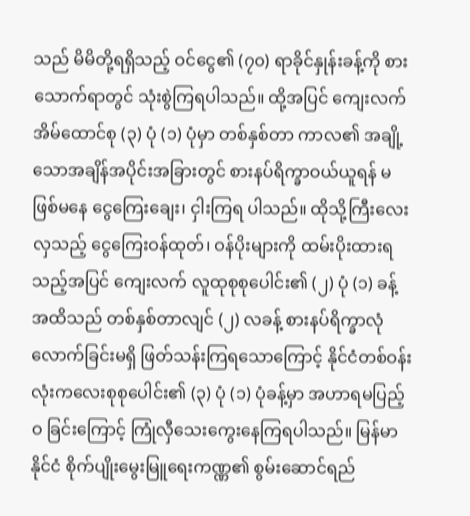သည် မိမိတို့ရရှိသည့် ဝင်ငွေ၏ (၇၀) ရာခိုင်နှုန်းခန့်ကို စားသောက်ရာတွင် သုံးစွဲကြရပါသည်။ ထို့အပြင် ကျေးလက်အိမ်ထောင်စု (၃) ပုံ (၁) ပုံမှာ တစ်နှစ်တာ ကာလ၏ အချို့သောအချိန်အပိုင်းအခြားတွင် စားနပ်ရိက္ခာဝယ်ယူရန် မဖြစ်မနေ ငွေကြေးချေး၊ ငှါးကြရ ပါသည်။ ထိုသို့ကြီးလေးလှသည့် ငွေကြေးဝန်ထုတ်၊ ဝန်ပိုးများကို ထမ်းပိုးထားရသည့်အပြင် ကျေးလက် လူထုစုစုပေါင်း၏ (၂) ပုံ (၁) ခန့်အထိသည် တစ်နှစ်တာလျင် (၂) လခန့် စားနပ်ရိက္ခာလုံလောက်ခြင်းမရှိ ဖြတ်သန်းကြရသောကြောင့် နိုင်ငံတစ်ဝန်းလုံးကလေးစုစုပေါင်း၏ (၃) ပုံ (၁) ပုံခန့်မှာ အဟာရမပြည့်ဝ ခြင်းကြောင့် ကြုံလှီသေးကွေးနေကြရပါသည်။ မြန်မာနိုင်ငံ စိုက်ပျိုးမွေးမြူရေးကဏ္ဏ၏ စွမ်းဆောင်ရည်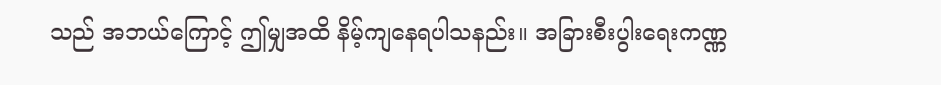သည် အဘယ်ကြောင့် ဤမျှအထိ နိမ့်ကျနေရပါသနည်း။ အခြားစီးပွါးရေးကဏ္ဏ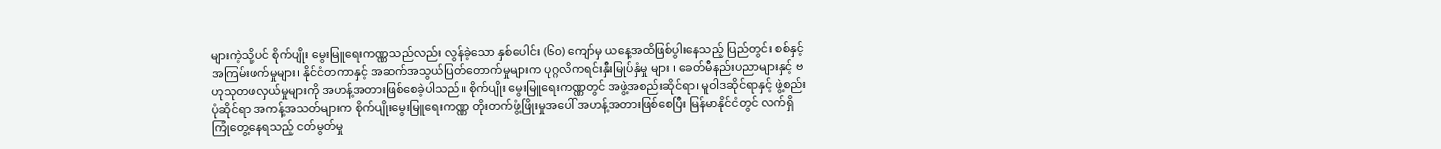များကဲ့သို့ပင် စိုက်ပျိုး မွေးမြူရေးကဏ္ဏသည်လည်း လွန်ခဲ့သော နှစ်ပေါင်း (၆၀) ကျော်မှ ယနေ့အထိဖြစ်ပွါးနေသည့် ပြည်တွင်း စစ်နှင့် အကြမ်းဖက်မှုများ၊ နိုင်ငံတကာနှင့် အဆက်အသွယ်ပြတ်တောက်မှုများက ပုဂ္ဂလိကရင်းနှီးမြုပ်နှံမှု များ ၊ ခေတ်မီနည်းပညာများနှင့် ဗဟုသုတဖလှယ်မှုများကို အဟန့်အတားဖြစ်စေခဲ့ပါသည်။ စိုက်ပျိုး မွေးမြူရေးကဏ္ဏတွင် အဖွဲ့အစည်းဆိုင်ရာ၊ မူဝါဒဆိုင်ရာနှင့် ဖွဲ့စည်းပုံဆိုင်ရာ အကန့်အသတ်များက စိုက်ပျိုးမွေးမြူရေးကဏ္ဏ တိုးတက်ဖွံ့ဖြိုးမှုအပေါ် အဟန့်အတားဖြစ်စေပြီး မြန်မာနိုင်ငံတွင် လက်ရှိ ကြုံတွေ့နေရသည့် ငတ်မွတ်မှု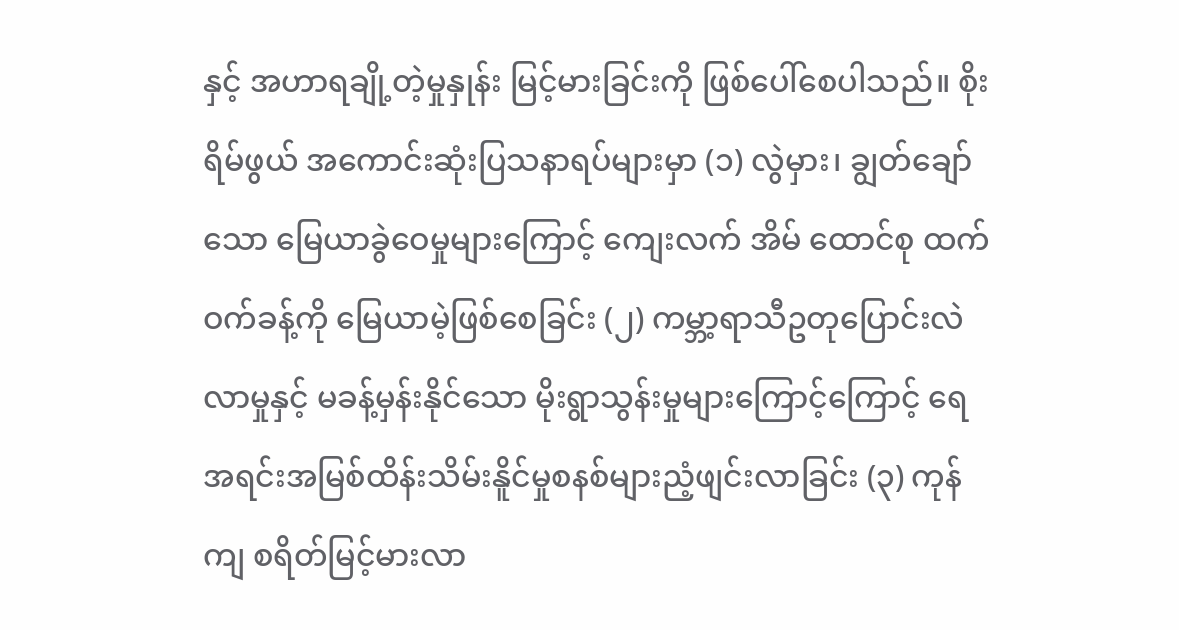နှင့် အဟာရချို့တဲ့မှုနှုန်း မြင့်မားခြင်းကို ဖြစ်ပေါ်စေပါသည်။ စိုးရိမ်ဖွယ် အကောင်းဆုံးပြသနာရပ်များမှာ (၁) လွဲမှား၊ ချွတ်ချော်သော မြေယာခွဲဝေမှုများကြောင့် ကျေးလက် အိမ် ထောင်စု ထက်ဝက်ခန့်ကို မြေယာမဲ့ဖြစ်စေခြင်း (၂) ကမ္ဘာ့ရာသီဥတုပြောင်းလဲလာမှုနှင့် မခန့်မှန်းနိုင်သော မိုးရွာသွန်းမှုများကြောင့်ကြောင့် ရေအရင်းအမြစ်ထိန်းသိမ်းနိူင်မှုစနစ်များညံ့ဖျင်းလာခြင်း (၃) ကုန်ကျ စရိတ်မြင့်မားလာ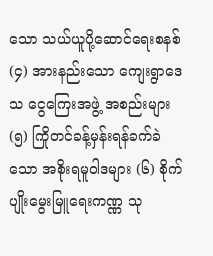သော သယ်ယူပို့ဆောင်ရေးစနစ် (၄) အားနည်းသော ကျေးရွာဒေသ ငွေကြေးအဖွဲ့ အစည်းများ (၅) ကြိုတင်ခန့်မှန်းရန်ခက်ခဲသော အစိုးရမူဝါဒများ (၆) စိုက်ပျိုးမွေးမြူရေးကဏ္ဏ သု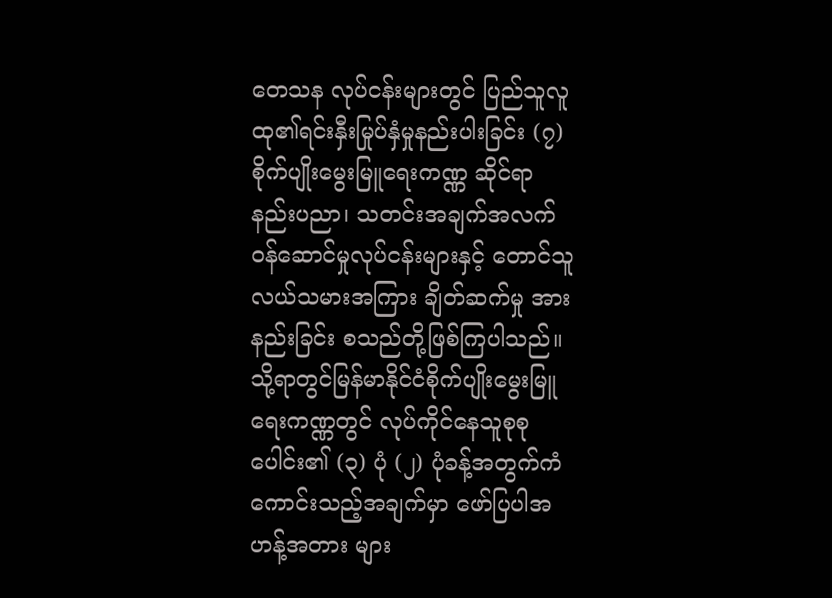တေသန လုပ်ငန်းများတွင် ပြည်သူလူထု၏ရင်းနှီးမြုပ်နှံမှုနည်းပါးခြင်း (၇) စိုက်ပျိုးမွေးမြူရေးကဏ္ဏ ဆိုင်ရာ နည်းပညာ၊ သတင်းအချက်အလက် ဝန်ဆောင်မှုလုပ်ငန်းများနှင့် တောင်သူလယ်သမားအကြား ချိတ်ဆက်မှု အားနည်းခြင်း စသည်တို့ဖြစ်ကြပါသည်။ သို့ရာတွင်မြန်မာနိုင်ငံစိုက်ပျိုးမွေးမြူရေးကဏ္ဏတွင် လုပ်ကိုင်နေသူစုစုပေါင်း၏ (၃) ပုံ (၂) ပုံခန့်အတွက်ကံကောင်းသည့်အချက်မှာ ဖော်ပြပါအဟန့်အတား များ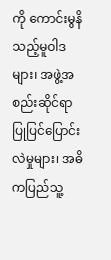ကို ကောင်းမွနိသည့်မူဝါဒများ၊ အဖွဲ့အစည်းဆိုင်ရာ ပြုပြင်ပြောင်းလဲမှုများ၊ အဓိကပြည်သူ့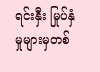ရင်းနှီး မြုပ်နှံမှုများမှတစ်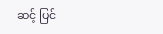ဆင့် ပြင်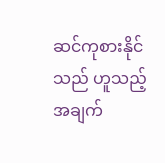ဆင်ကုစားနိုင်သည် ဟူသည့် အချက်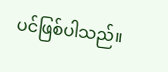ပင်ဖြစ်ပါသည်။